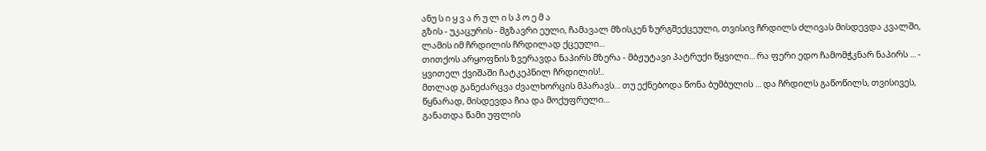ანუ ს ი ყ ვ ა რ უ ლ ი ს პ ო ე მ ა
გზის - უკაცურის - მგზავრი ეული, ჩამავალ მზისკენ ზურგშექცეული, თვისივ ჩრდილს ძლივას მისდევდა კვალში, ლამის იმ ჩრდილის ჩრდილად ქცეული...
თითქოს არყოფნის ზვერავდა ნაპირს მზერა - მბჟუტავი პატრუქი წყვილი... რა ფერი ედო ჩამომჭკნარ ნაპირს ... - ყვითელ ქვიშაში ჩატკეპნილ ჩრდილის!..
მთლად განეძარცვა ძვალხორცის მპარავს... თუ ექნებოდა წონა ბუმბულის ... და ჩრდილს გაწოწილს, თვისივეს, წყნარად, მისდევდა ჩია და მოქუფრული...
განათდა წამი უფლის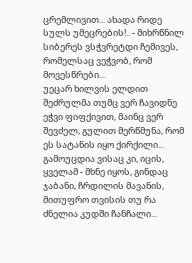ცრემლივით... ახადა რიდე სულს უმეცრების!.. - მიხრწნილ სიბერეს ვსჭვრეტდი ჩემივეს, რომელსაც ვეჭვობ, რომ მოვესწრები...
უეცარ ხილვის ელდით შეძრულმა თუმც ვერ ჩავიდნე ეჭვი ფიფქივით, მაინც ვერ შევძელ, გულით მერწმუნა, რომ ეს სატანის იყო ქირქილი...
გამოუცდია ვისაც კი, იცის, ყველამ - მხნე იყოს, გინდაც ჯაბანი, ჩრდილის მავანის, მითუფრო თვისის თუ რა ძნელია კუდში ჩანჩალი...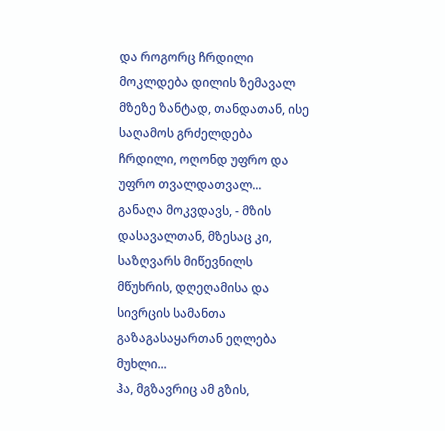და როგორც ჩრდილი მოკლდება დილის ზემავალ მზეზე ზანტად, თანდათან, ისე საღამოს გრძელდება ჩრდილი, ოღონდ უფრო და უფრო თვალდათვალ...
განაღა მოკვდავს, - მზის დასავალთან, მზესაც კი, საზღვარს მიწევნილს მწუხრის, დღეღამისა და სივრცის სამანთა გაზაგასაყართან ეღლება მუხლი...
ჰა, მგზავრიც ამ გზის,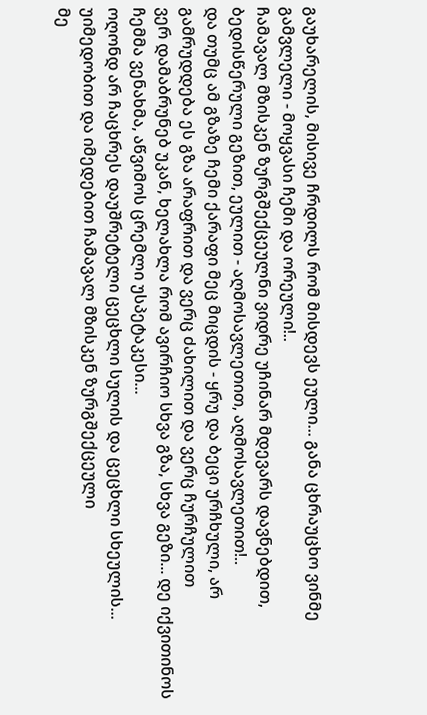გაუხარელის, მისივე ჩრდილს რომ მისდევს ეული... განა ცხრაუცხო ვინმე გამვლელი - მოყვასი ჩემი და ორეული!..
ჩამავალ მზისკენ ზურგშექცეულნი ვიდრე უჩინარ მდევარს დავნებდით, ბედისწერული გეზით, ეულით - აღმოსავლეთით, აღმოსავლეთით!..
და თუმც ამ გზაზე ჩემი ქარაფი მეც მიცდის - ყრუ და ბეცი ურჩხული, არ გამრუდდება ეს გზა არაფრით და ვერც ძახილით და ვერც ჩურჩულით
ვერ დამაბრუნებ უკან, ხელახლა რომ ავირჩიო სხვა გზა, სხვა გეზი... დე იქვითინოს ჩემმა ვენახმა, აწვიმოს ცრემლი უსპეტაკესი...
ოღონდ არ ჩაცხრეს დაუშრეტელი ცეცხლი სულის და ცეცხლი სხეულის... უიმედობით და იმედებით ჩამავალ მზისკენ ზურგშექცეული
მე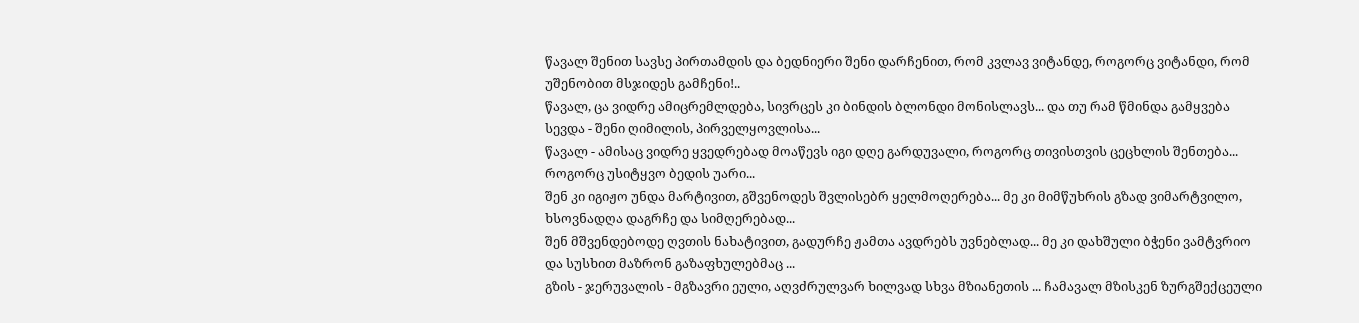წავალ შენით სავსე პირთამდის და ბედნიერი შენი დარჩენით, რომ კვლავ ვიტანდე, როგორც ვიტანდი, რომ უშენობით მსჯიდეს გამჩენი!..
წავალ, ცა ვიდრე ამიცრემლდება, სივრცეს კი ბინდის ბლონდი მონისლავს... და თუ რამ წმინდა გამყვება სევდა - შენი ღიმილის, პირველყოვლისა...
წავალ - ამისაც ვიდრე ყვედრებად მოაწევს იგი დღე გარდუვალი, როგორც თივისთვის ცეცხლის შენთება... როგორც უსიტყვო ბედის უარი...
შენ კი იგიჟო უნდა მარტივით, გშვენოდეს შვლისებრ ყელმოღერება... მე კი მიმწუხრის გზად ვიმარტვილო, ხსოვნადღა დაგრჩე და სიმღერებად...
შენ მშვენდებოდე ღვთის ნახატივით, გადურჩე ჟამთა ავდრებს უვნებლად... მე კი დახშული ბჭენი ვამტვრიო და სუსხით მაზრონ გაზაფხულებმაც ...
გზის - ჯერუვალის - მგზავრი ეული, აღვძრულვარ ხილვად სხვა მზიანეთის ... ჩამავალ მზისკენ ზურგშექცეული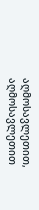აღმოსავლეთით, აღმოსავლეთით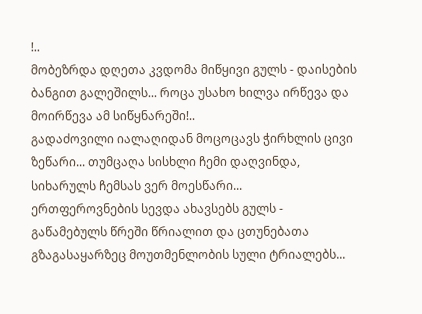!..
მობეზრდა დღეთა კვდომა მიწყივი გულს - დაისების ბანგით გალეშილს... როცა უსახო ხილვა ირწევა და მოირწევა ამ სიწყნარეში!..
გადაძოვილი იალაღიდან მოცოცავს ჭირხლის ცივი ზეწარი... თუმცაღა სისხლი ჩემი დაღვინდა, სიხარულს ჩემსას ვერ მოესწარი...
ერთფეროვნების სევდა ახავსებს გულს - გაწამებულს წრეში წრიალით და ცთუნებათა გზაგასაყარზეც მოუთმენლობის სული ტრიალებს...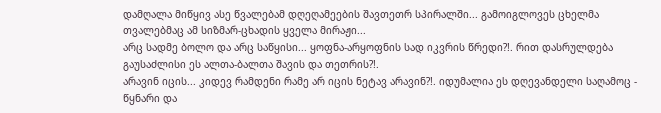დამღალა მიწყივ ასე წვალებამ დღეღამეების შავთეთრ სპირალში... გამოიგლოვეს ცხელმა თვალებმაც ამ სიზმარ-ცხადის ყველა მირაჟი...
არც სადმე ბოლო და არც საწყისი... ყოფნა-არყოფნის სად იკვრის წრედი?!. რით დასრულდება გაუსაძლისი ეს ალთა-ბალთა შავის და თეთრის?!.
არავინ იცის... კიდევ რამდენი რამე არ იცის ნეტავ არავინ?!. იდუმალია ეს დღევანდელი საღამოც - წყნარი და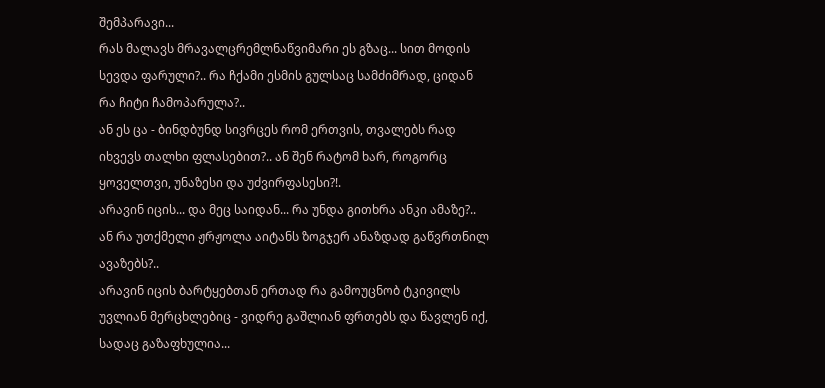შემპარავი...
რას მალავს მრავალცრემლნაწვიმარი ეს გზაც... სით მოდის სევდა ფარული?.. რა ჩქამი ესმის გულსაც სამძიმრად, ციდან რა ჩიტი ჩამოპარულა?..
ან ეს ცა - ბინდბუნდ სივრცეს რომ ერთვის, თვალებს რად იხვევს თალხი ფლასებით?.. ან შენ რატომ ხარ, როგორც ყოველთვი, უნაზესი და უძვირფასესი?!.
არავინ იცის... და მეც საიდან... რა უნდა გითხრა ანკი ამაზე?.. ან რა უთქმელი ჟრჟოლა აიტანს ზოგჯერ ანაზდად გაწვრთნილ ავაზებს?..
არავინ იცის ბარტყებთან ერთად რა გამოუცნობ ტკივილს უვლიან მერცხლებიც - ვიდრე გაშლიან ფრთებს და წავლენ იქ, სადაც გაზაფხულია...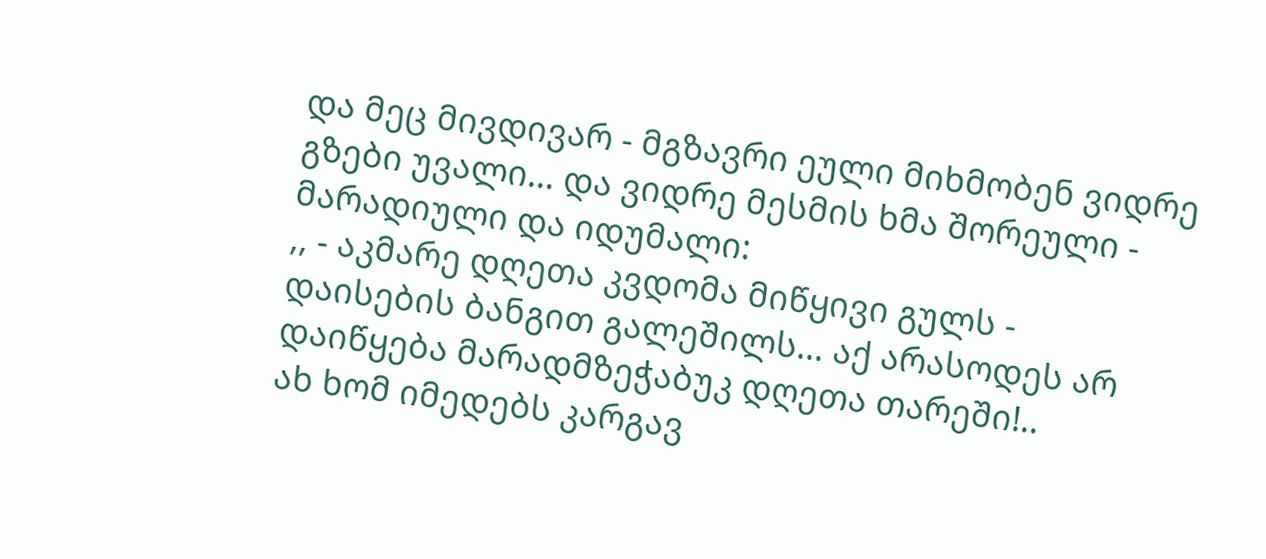და მეც მივდივარ - მგზავრი ეული მიხმობენ ვიდრე გზები უვალი... და ვიდრე მესმის ხმა შორეული - მარადიული და იდუმალი:
,, - აკმარე დღეთა კვდომა მიწყივი გულს - დაისების ბანგით გალეშილს... აქ არასოდეს არ დაიწყება მარადმზეჭაბუკ დღეთა თარეში!..
ახ ხომ იმედებს კარგავ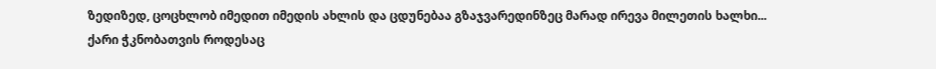ზედიზედ, ცოცხლობ იმედით იმედის ახლის და ცდუნებაა გზაჯვარედინზეც მარად ირევა მილეთის ხალხი...
ქარი ჭკნობათვის როდესაც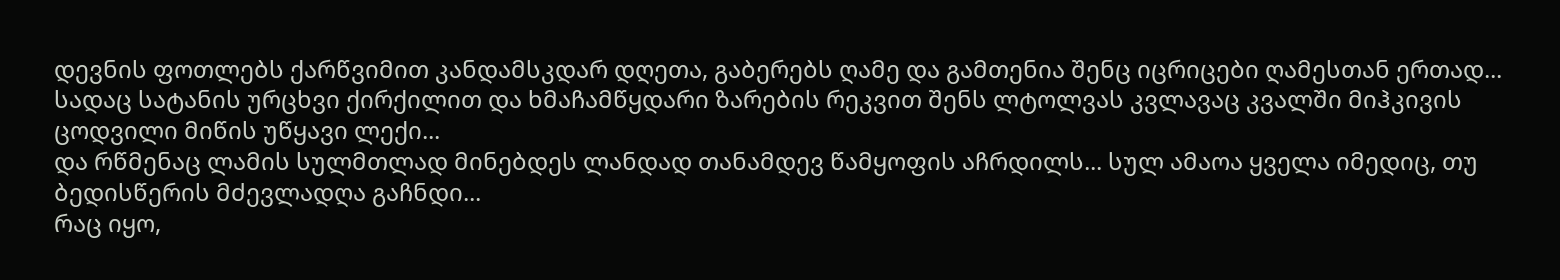დევნის ფოთლებს ქარწვიმით კანდამსკდარ დღეთა, გაბერებს ღამე და გამთენია შენც იცრიცები ღამესთან ერთად...
სადაც სატანის ურცხვი ქირქილით და ხმაჩამწყდარი ზარების რეკვით შენს ლტოლვას კვლავაც კვალში მიჰკივის ცოდვილი მიწის უწყავი ლექი...
და რწმენაც ლამის სულმთლად მინებდეს ლანდად თანამდევ წამყოფის აჩრდილს... სულ ამაოა ყველა იმედიც, თუ ბედისწერის მძევლადღა გაჩნდი...
რაც იყო,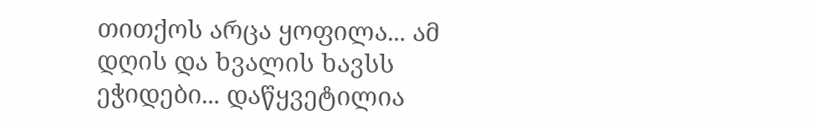თითქოს არცა ყოფილა... ამ დღის და ხვალის ხავსს ეჭიდები... დაწყვეტილია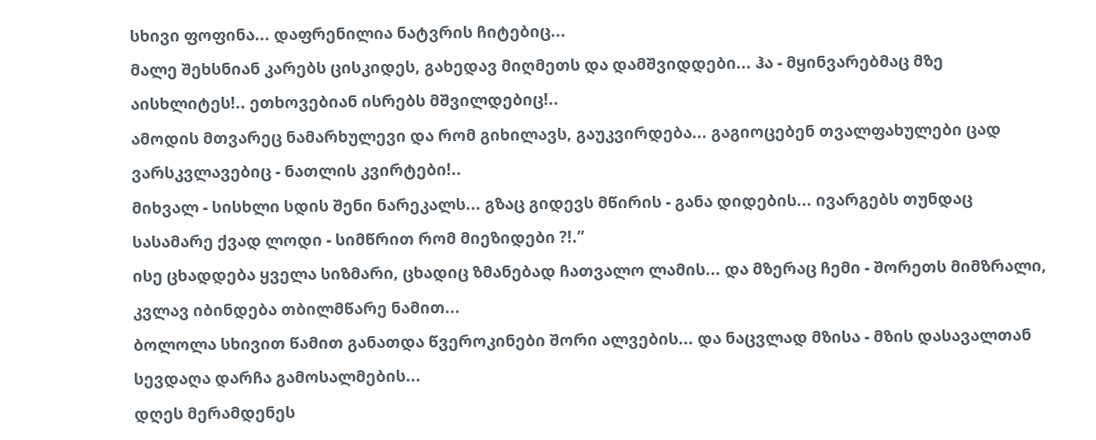სხივი ფოფინა... დაფრენილია ნატვრის ჩიტებიც...
მალე შეხსნიან კარებს ცისკიდეს, გახედავ მიღმეთს და დამშვიდდები... ჰა - მყინვარებმაც მზე აისხლიტეს!.. ეთხოვებიან ისრებს მშვილდებიც!..
ამოდის მთვარეც ნამარხულევი და რომ გიხილავს, გაუკვირდება... გაგიოცებენ თვალფახულები ცად ვარსკვლავებიც - ნათლის კვირტები!..
მიხვალ - სისხლი სდის შენი ნარეკალს... გზაც გიდევს მწირის - განა დიდების... ივარგებს თუნდაც სასამარე ქვად ლოდი - სიმწრით რომ მიეზიდები ?!.”
ისე ცხადდება ყველა სიზმარი, ცხადიც ზმანებად ჩათვალო ლამის... და მზერაც ჩემი - შორეთს მიმზრალი, კვლავ იბინდება თბილმწარე ნამით...
ბოლოლა სხივით წამით განათდა წვეროკინები შორი ალვების... და ნაცვლად მზისა - მზის დასავალთან სევდაღა დარჩა გამოსალმების...
დღეს მერამდენეს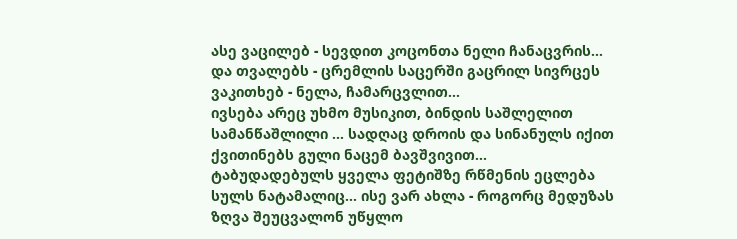ასე ვაცილებ - სევდით კოცონთა ნელი ჩანაცვრის... და თვალებს - ცრემლის საცერში გაცრილ სივრცეს ვაკითხებ - ნელა, ჩამარცვლით...
ივსება არეც უხმო მუსიკით, ბინდის საშლელით სამანწაშლილი ... სადღაც დროის და სინანულს იქით ქვითინებს გული ნაცემ ბავშვივით...
ტაბუდადებულს ყველა ფეტიშზე რწმენის ეცლება სულს ნატამალიც... ისე ვარ ახლა - როგორც მედუზას ზღვა შეუცვალონ უწყლო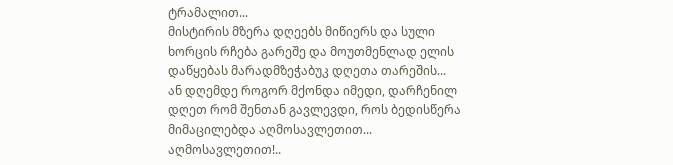ტრამალით...
მისტირის მზერა დღეებს მიწიერს და სული ხორცის რჩება გარეშე და მოუთმენლად ელის დაწყებას მარადმზეჭაბუკ დღეთა თარეშის...
ან დღემდე როგორ მქონდა იმედი, დარჩენილ დღეთ რომ შენთან გავლევდი, როს ბედისწერა მიმაცილებდა აღმოსავლეთით... აღმოსავლეთით!..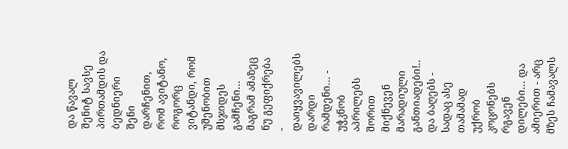და წავალ შენიტ სავსე პირთამდის და ბედნიერი შენი დარჩენით, რომ ავიტანო, როგორც ვიტანდი, რომ უშენობით მსჯიდეს გამჩენი...
მაგრამ ამაზეც ნუ გეფიქრება - დაიყვავილებს დარდი რამდენი... - უჭკნობ აპრილებს შორით მიქნევენ მარადიული განთიადები!..
და ბაღებს - სადაც ასე თამამად უქრობ კოცონებს რგავენ დილები... და ამიერით - არც მზეს ჩამავალს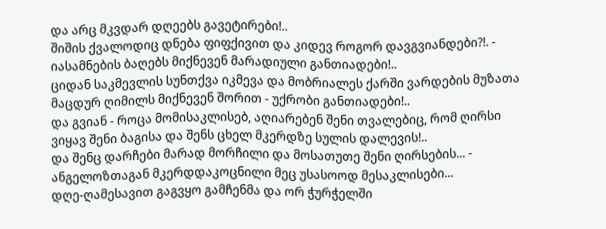და არც მკვდარ დღეებს გავეტირები!..
შიშის ქვალოდიც დნება ფიფქივით და კიდევ როგორ დავგვიანდები?!. - იასამნების ბაღებს მიქნევენ მარადიული განთიადები!..
ციდან საკმევლის სუნთქვა იკმევა და მობრიალეს ქარში ვარდების მუზათა მაცდურ ღიმილს მიქნევენ შორით - უქრობი განთიადები!..
და გვიან - როცა მომისაკლისებ, აღიარებენ შენი თვალებიც, რომ ღირსი ვიყავ შენი ბაგისა და შენს ცხელ მკერდზე სულის დალევის!..
და შენც დარჩები მარად მორჩილი და მოსათუთე შენი ღირსების... - ანგელოზთაგან მკერდდაკოცნილი მეც უსასოოდ მესაკლისები...
დღე-ღამესავით გაგვყო გამჩენმა და ორ ჭურჭელში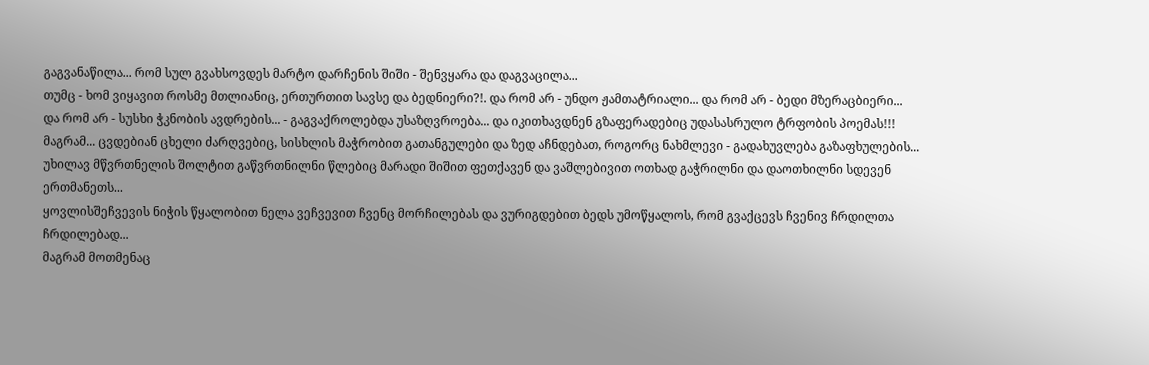გაგვანაწილა... რომ სულ გვახსოვდეს მარტო დარჩენის შიში - შენვყარა და დაგვაცილა...
თუმც - ხომ ვიყავით როსმე მთლიანიც, ერთურთით სავსე და ბედნიერი?!. და რომ არ - უნდო ჟამთატრიალი... და რომ არ - ბედი მზერაცბიერი...
და რომ არ - სუსხი ჭკნობის ავდრების... - გაგვაქროლებდა უსაზღვროება... და იკითხავდნენ გზაფერადებიც უდასასრულო ტრფობის პოემას!!!
მაგრამ... ცვდებიან ცხელი ძარღვებიც, სისხლის მაჭრობით გათანგულები და ზედ აჩნდებათ, როგორც ნახმლევი - გადახუვლება გაზაფხულების...
უხილავ მწვრთნელის შოლტით გაწვრთნილნი წლებიც მარადი შიშით ფეთქავენ და ვაშლებივით ოთხად გაჭრილნი და დაოთხილნი სდევენ ერთმანეთს...
ყოვლისშეჩვევის ნიჭის წყალობით ნელა ვეჩვევით ჩვენც მორჩილებას და ვურიგდებით ბედს უმოწყალოს, რომ გვაქცევს ჩვენივ ჩრდილთა ჩრდილებად...
მაგრამ მოთმენაც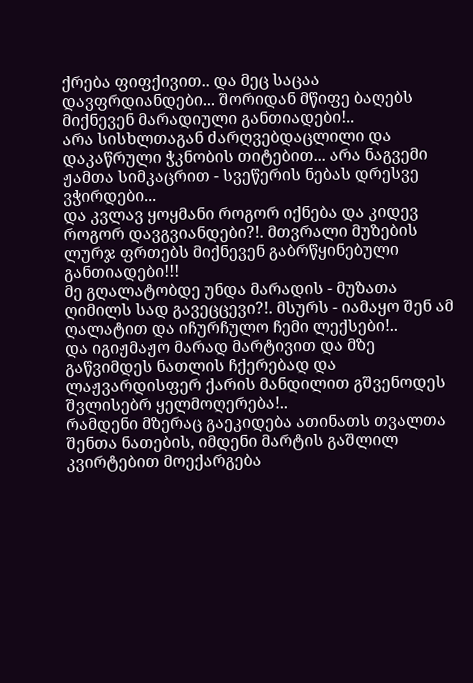ქრება ფიფქივით.. და მეც საცაა დავფრდიანდები... შორიდან მწიფე ბაღებს მიქნევენ მარადიული განთიადები!..
არა სისხლთაგან ძარღვებდაცლილი და დაკაწრული ჭკნობის თიტებით... არა ნაგვემი ჟამთა სიმკაცრით - სვეწერის ნებას დრესვე ვჭირდები...
და კვლავ ყოყმანი როგორ იქნება და კიდევ როგორ დავგვიანდები?!. მთვრალი მუზების ლურჯ ფრთებს მიქნევენ გაბრწყინებული განთიადები!!!
მე გღალატობდე უნდა მარადის - მუზათა ღიმილს სად გავეცცევი?!. მსურს - იამაყო შენ ამ ღალატით და იჩურჩულო ჩემი ლექსები!..
და იგიჟმაჟო მარად მარტივით და მზე გაწვიმდეს ნათლის ჩქერებად და ლაჟვარდისფერ ქარის მანდილით გშვენოდეს შვლისებრ ყელმოღერება!..
რამდენი მზერაც გაეკიდება ათინათს თვალთა შენთა ნათების, იმდენი მარტის გაშლილ კვირტებით მოექარგება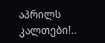აპრილს კალთები!..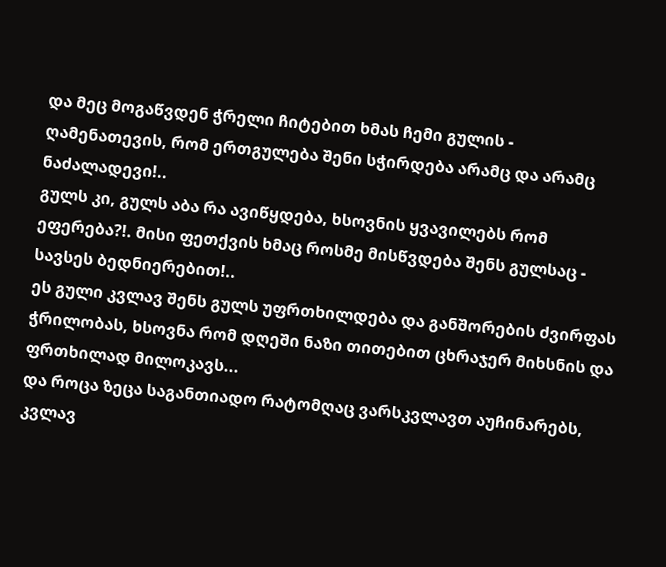და მეც მოგაწვდენ ჭრელი ჩიტებით ხმას ჩემი გულის - ღამენათევის, რომ ერთგულება შენი სჭირდება არამც და არამც ნაძალადევი!..
გულს კი, გულს აბა რა ავიწყდება, ხსოვნის ყვავილებს რომ ეფერება?!. მისი ფეთქვის ხმაც როსმე მისწვდება შენს გულსაც - სავსეს ბედნიერებით!..
ეს გული კვლავ შენს გულს უფრთხილდება და განშორების ძვირფას ჭრილობას, ხსოვნა რომ დღეში ნაზი თითებით ცხრაჯერ მიხსნის და ფრთხილად მილოკავს...
და როცა ზეცა საგანთიადო რატომღაც ვარსკვლავთ აუჩინარებს, კვლავ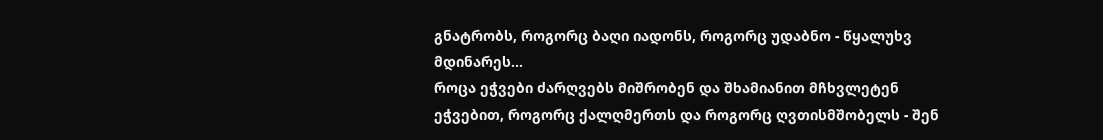გნატრობს, როგორც ბაღი იადონს, როგორც უდაბნო - წყალუხვ მდინარეს...
როცა ეჭვები ძარღვებს მიშრობენ და შხამიანით მჩხვლეტენ ეჭვებით, როგორც ქალღმერთს და როგორც ღვთისმშობელს - შენ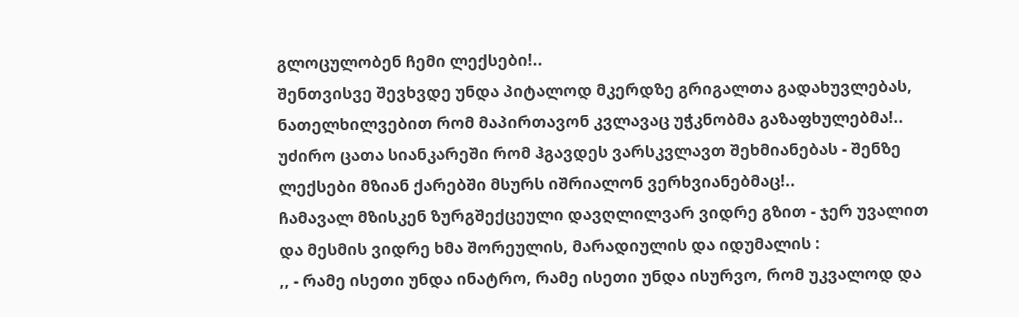გლოცულობენ ჩემი ლექსები!..
შენთვისვე შევხვდე უნდა პიტალოდ მკერდზე გრიგალთა გადახუვლებას, ნათელხილვებით რომ მაპირთავონ კვლავაც უჭკნობმა გაზაფხულებმა!..
უძირო ცათა სიანკარეში რომ ჰგავდეს ვარსკვლავთ შეხმიანებას - შენზე ლექსები მზიან ქარებში მსურს იშრიალონ ვერხვიანებმაც!..
ჩამავალ მზისკენ ზურგშექცეული დავღლილვარ ვიდრე გზით - ჯერ უვალით და მესმის ვიდრე ხმა შორეულის, მარადიულის და იდუმალის :
,, - რამე ისეთი უნდა ინატრო, რამე ისეთი უნდა ისურვო, რომ უკვალოდ და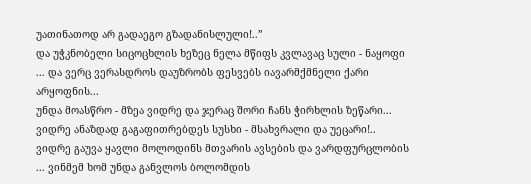უათინათოდ არ გადაეგო გზადანისლული!..”
და უჭკნობელი სიცოცხლის ხეზეც ნელა მწიფს კვლავაც სული - ნაყოფი ... და ვერც ვერასდროს დაუზრობს ფესვებს იავარმქმნელი ქარი არყოფნის...
უნდა მოასწრო - მზეა ვიდრე და ჯერაც შორი ჩანს ჭირხლის ზეწარი... ვიდრე ანაზდად გაგაფითრებდეს სუსხი - მსახვრალი და უეცარი!..
ვიდრე გაუვა ყავლი მოლოდინს მთვარის ავსების და ვარდფურცლობის ... ვინმემ ხომ უნდა განვლოს ბოლომდის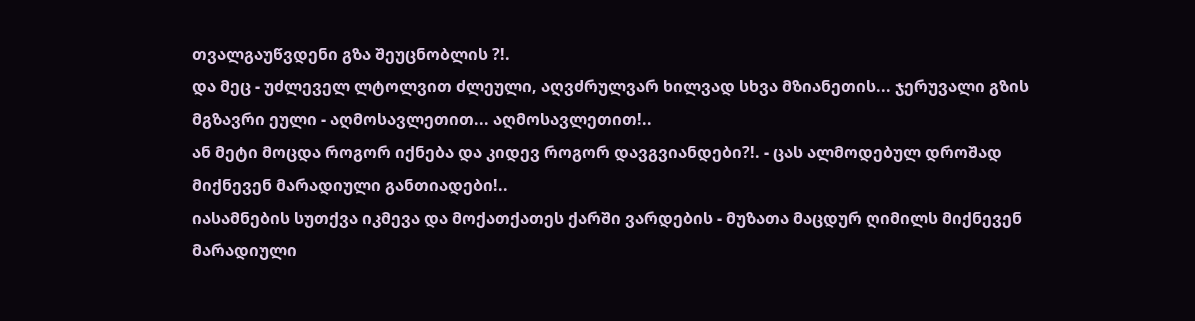თვალგაუწვდენი გზა შეუცნობლის ?!.
და მეც - უძლეველ ლტოლვით ძლეული, აღვძრულვარ ხილვად სხვა მზიანეთის... ჯერუვალი გზის მგზავრი ეული - აღმოსავლეთით... აღმოსავლეთით!..
ან მეტი მოცდა როგორ იქნება და კიდევ როგორ დავგვიანდები?!. - ცას ალმოდებულ დროშად მიქნევენ მარადიული განთიადები!..
იასამნების სუთქვა იკმევა და მოქათქათეს ქარში ვარდების - მუზათა მაცდურ ღიმილს მიქნევენ მარადიული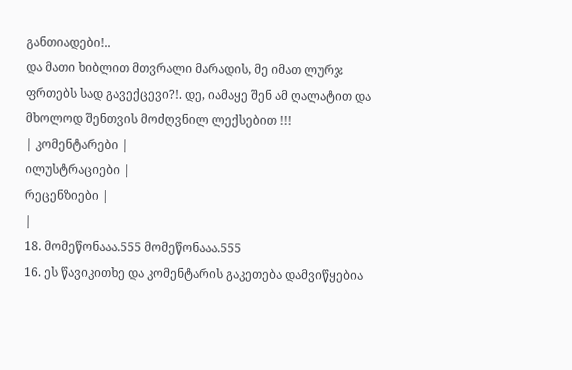განთიადები!..
და მათი ხიბლით მთვრალი მარადის, მე იმათ ლურჯ ფრთებს სად გავექცევი?!. დე, იამაყე შენ ამ ღალატით და მხოლოდ შენთვის მოძღვნილ ლექსებით !!!
| კომენტარები |
ილუსტრაციები |
რეცენზიები |
|
18. მომეწონააა.555 მომეწონააა.555
16. ეს წავიკითხე და კომენტარის გაკეთება დამვიწყებია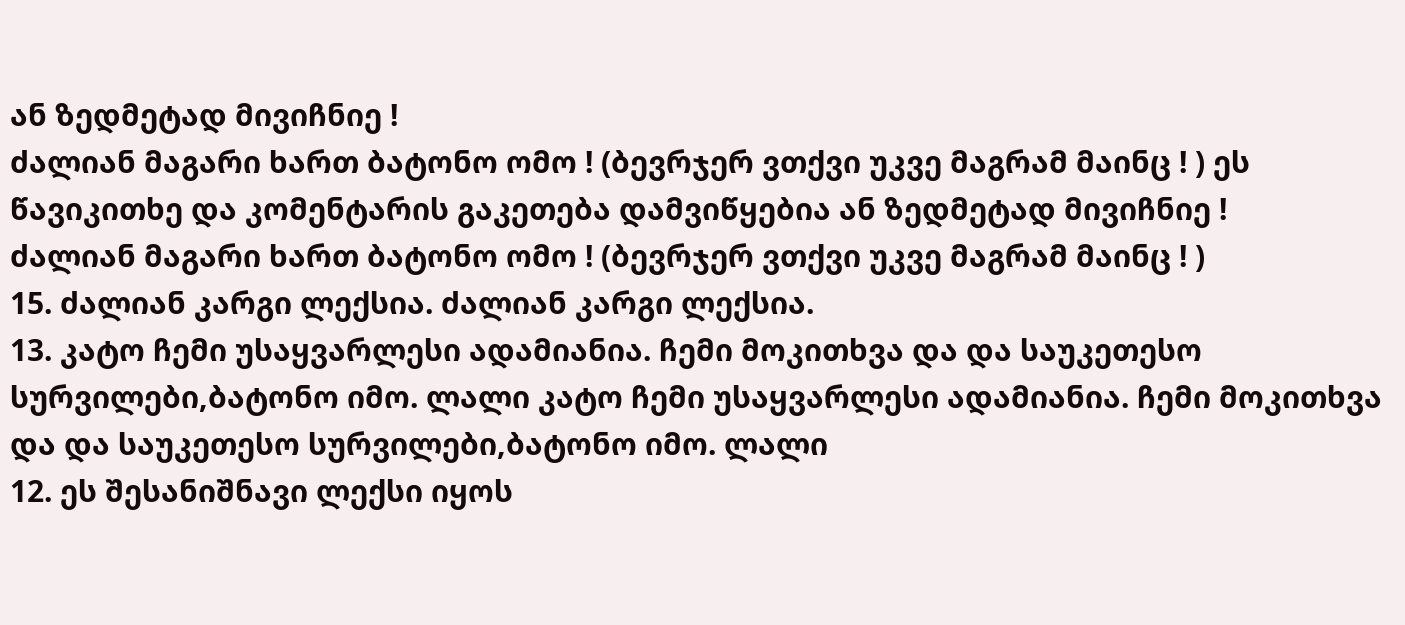ან ზედმეტად მივიჩნიე !
ძალიან მაგარი ხართ ბატონო ომო ! (ბევრჯერ ვთქვი უკვე მაგრამ მაინც ! ) ეს წავიკითხე და კომენტარის გაკეთება დამვიწყებია ან ზედმეტად მივიჩნიე !
ძალიან მაგარი ხართ ბატონო ომო ! (ბევრჯერ ვთქვი უკვე მაგრამ მაინც ! )
15. ძალიან კარგი ლექსია. ძალიან კარგი ლექსია.
13. კატო ჩემი უსაყვარლესი ადამიანია. ჩემი მოკითხვა და და საუკეთესო სურვილები,ბატონო იმო. ლალი კატო ჩემი უსაყვარლესი ადამიანია. ჩემი მოკითხვა და და საუკეთესო სურვილები,ბატონო იმო. ლალი
12. ეს შესანიშნავი ლექსი იყოს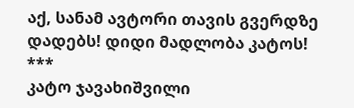აქ, სანამ ავტორი თავის გვერდზე დადებს! დიდი მადლობა კატოს! ***
კატო ჯავახიშვილი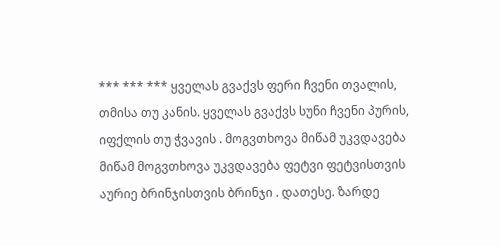*** *** *** ყველას გვაქვს ფერი ჩვენი თვალის, თმისა თუ კანის. ყველას გვაქვს სუნი ჩვენი პურის, იფქლის თუ ჭვავის . მოგვთხოვა მიწამ უკვდავება მიწამ მოგვთხოვა უკვდავება ფეტვი ფეტვისთვის აურიე ბრინჯისთვის ბრინჯი . დათესე. ზარდე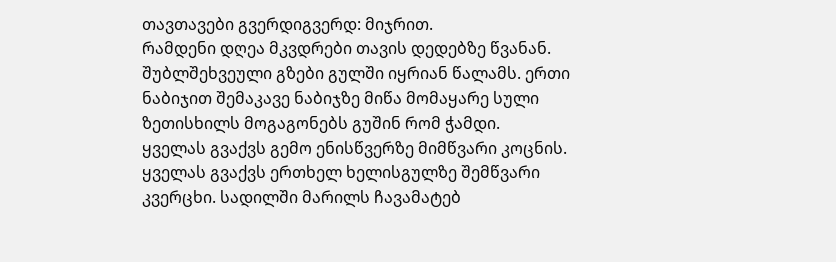თავთავები გვერდიგვერდ: მიჯრით.
რამდენი დღეა მკვდრები თავის დედებზე წვანან. შუბლშეხვეული გზები გულში იყრიან წალამს. ერთი ნაბიჯით შემაკავე ნაბიჯზე მიწა მომაყარე სული ზეთისხილს მოგაგონებს გუშინ რომ ჭამდი.
ყველას გვაქვს გემო ენისწვერზე მიმწვარი კოცნის. ყველას გვაქვს ერთხელ ხელისგულზე შემწვარი კვერცხი. სადილში მარილს ჩავამატებ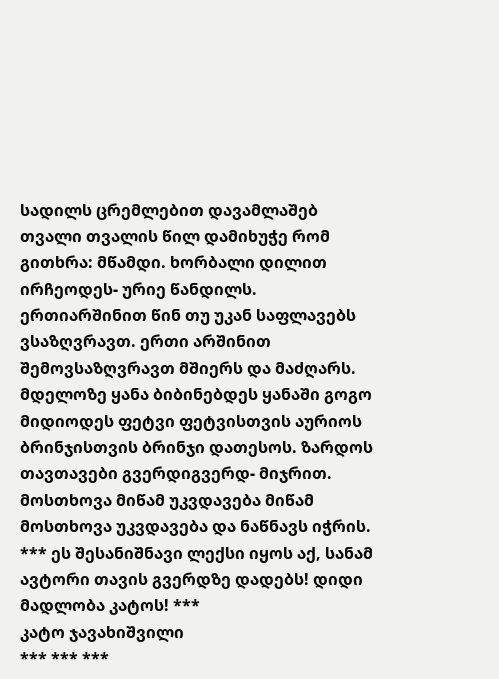სადილს ცრემლებით დავამლაშებ თვალი თვალის წილ დამიხუჭე რომ გითხრა: მწამდი. ხორბალი დილით ირჩეოდეს- ურიე წანდილს. ერთიარშინით წინ თუ უკან საფლავებს ვსაზღვრავთ. ერთი არშინით შემოვსაზღვრავთ მშიერს და მაძღარს. მდელოზე ყანა ბიბინებდეს ყანაში გოგო მიდიოდეს ფეტვი ფეტვისთვის აურიოს ბრინჯისთვის ბრინჯი დათესოს. ზარდოს თავთავები გვერდიგვერდ- მიჯრით.
მოსთხოვა მიწამ უკვდავება მიწამ მოსთხოვა უკვდავება და ნაწნავს იჭრის.
*** ეს შესანიშნავი ლექსი იყოს აქ, სანამ ავტორი თავის გვერდზე დადებს! დიდი მადლობა კატოს! ***
კატო ჯავახიშვილი
*** *** ***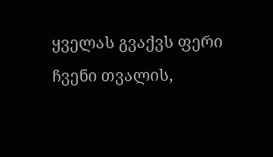ყველას გვაქვს ფერი ჩვენი თვალის,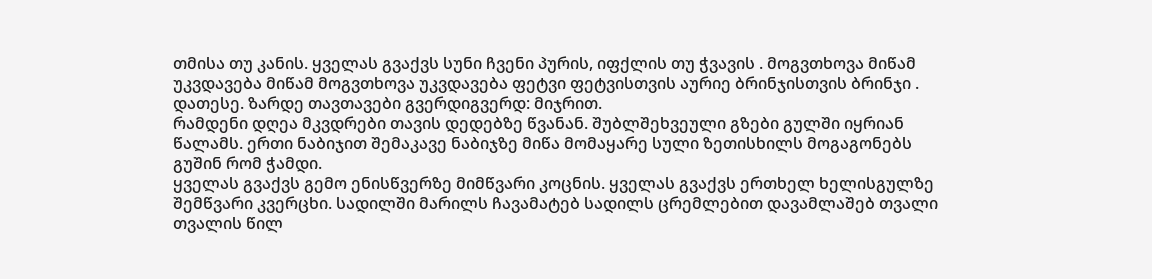თმისა თუ კანის. ყველას გვაქვს სუნი ჩვენი პურის, იფქლის თუ ჭვავის . მოგვთხოვა მიწამ უკვდავება მიწამ მოგვთხოვა უკვდავება ფეტვი ფეტვისთვის აურიე ბრინჯისთვის ბრინჯი . დათესე. ზარდე თავთავები გვერდიგვერდ: მიჯრით.
რამდენი დღეა მკვდრები თავის დედებზე წვანან. შუბლშეხვეული გზები გულში იყრიან წალამს. ერთი ნაბიჯით შემაკავე ნაბიჯზე მიწა მომაყარე სული ზეთისხილს მოგაგონებს გუშინ რომ ჭამდი.
ყველას გვაქვს გემო ენისწვერზე მიმწვარი კოცნის. ყველას გვაქვს ერთხელ ხელისგულზე შემწვარი კვერცხი. სადილში მარილს ჩავამატებ სადილს ცრემლებით დავამლაშებ თვალი თვალის წილ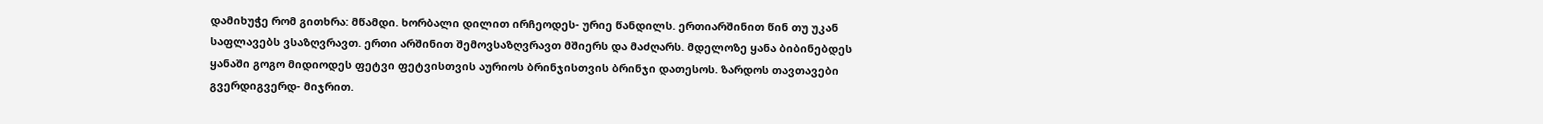დამიხუჭე რომ გითხრა: მწამდი. ხორბალი დილით ირჩეოდეს- ურიე წანდილს. ერთიარშინით წინ თუ უკან საფლავებს ვსაზღვრავთ. ერთი არშინით შემოვსაზღვრავთ მშიერს და მაძღარს. მდელოზე ყანა ბიბინებდეს ყანაში გოგო მიდიოდეს ფეტვი ფეტვისთვის აურიოს ბრინჯისთვის ბრინჯი დათესოს. ზარდოს თავთავები გვერდიგვერდ- მიჯრით.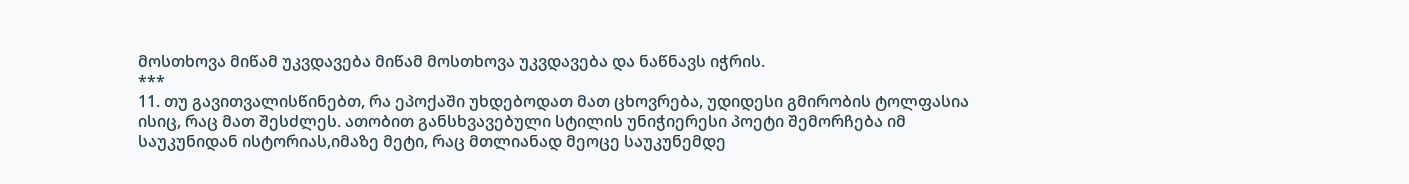მოსთხოვა მიწამ უკვდავება მიწამ მოსთხოვა უკვდავება და ნაწნავს იჭრის.
***
11. თუ გავითვალისწინებთ, რა ეპოქაში უხდებოდათ მათ ცხოვრება, უდიდესი გმირობის ტოლფასია ისიც, რაც მათ შესძლეს. ათობით განსხვავებული სტილის უნიჭიერესი პოეტი შემორჩება იმ საუკუნიდან ისტორიას,იმაზე მეტი, რაც მთლიანად მეოცე საუკუნემდე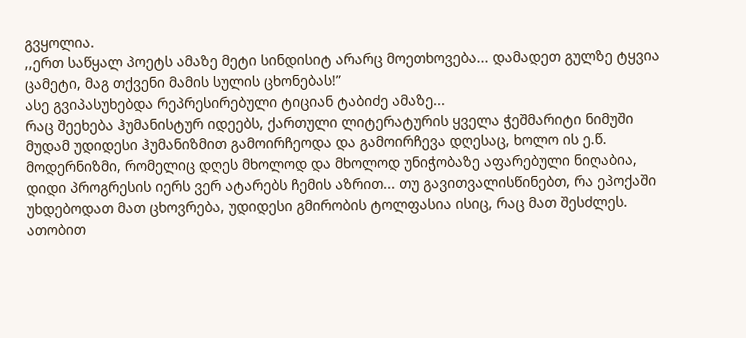გვყოლია.
,,ერთ საწყალ პოეტს ამაზე მეტი სინდისიტ არარც მოეთხოვება... დამადეთ გულზე ტყვია ცამეტი, მაგ თქვენი მამის სულის ცხონებას!”
ასე გვიპასუხებდა რეპრესირებული ტიციან ტაბიძე ამაზე...
რაც შეეხება ჰუმანისტურ იდეებს, ქართული ლიტერატურის ყველა ჭეშმარიტი ნიმუში მუდამ უდიდესი ჰუმანიზმით გამოირჩეოდა და გამოირჩევა დღესაც, ხოლო ის ე.წ. მოდერნიზმი, რომელიც დღეს მხოლოდ და მხოლოდ უნიჭობაზე აფარებული ნიღაბია, დიდი პროგრესის იერს ვერ ატარებს ჩემის აზრით... თუ გავითვალისწინებთ, რა ეპოქაში უხდებოდათ მათ ცხოვრება, უდიდესი გმირობის ტოლფასია ისიც, რაც მათ შესძლეს. ათობით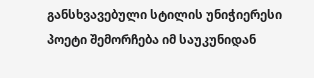განსხვავებული სტილის უნიჭიერესი პოეტი შემორჩება იმ საუკუნიდან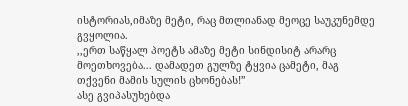ისტორიას,იმაზე მეტი, რაც მთლიანად მეოცე საუკუნემდე გვყოლია.
,,ერთ საწყალ პოეტს ამაზე მეტი სინდისიტ არარც მოეთხოვება... დამადეთ გულზე ტყვია ცამეტი, მაგ თქვენი მამის სულის ცხონებას!”
ასე გვიპასუხებდა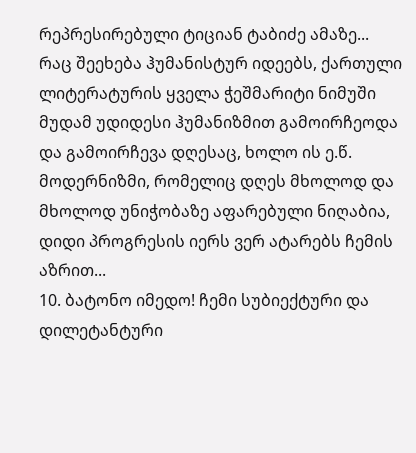რეპრესირებული ტიციან ტაბიძე ამაზე...
რაც შეეხება ჰუმანისტურ იდეებს, ქართული ლიტერატურის ყველა ჭეშმარიტი ნიმუში მუდამ უდიდესი ჰუმანიზმით გამოირჩეოდა და გამოირჩევა დღესაც, ხოლო ის ე.წ. მოდერნიზმი, რომელიც დღეს მხოლოდ და მხოლოდ უნიჭობაზე აფარებული ნიღაბია, დიდი პროგრესის იერს ვერ ატარებს ჩემის აზრით...
10. ბატონო იმედო! ჩემი სუბიექტური და დილეტანტური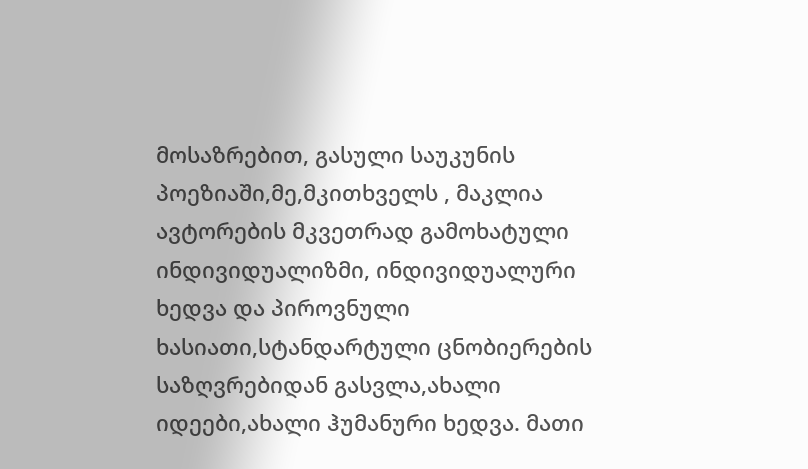მოსაზრებით, გასული საუკუნის პოეზიაში,მე,მკითხველს , მაკლია ავტორების მკვეთრად გამოხატული ინდივიდუალიზმი, ინდივიდუალური ხედვა და პიროვნული ხასიათი,სტანდარტული ცნობიერების საზღვრებიდან გასვლა,ახალი იდეები,ახალი ჰუმანური ხედვა. მათი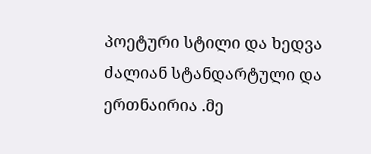პოეტური სტილი და ხედვა ძალიან სტანდარტული და ერთნაირია .მე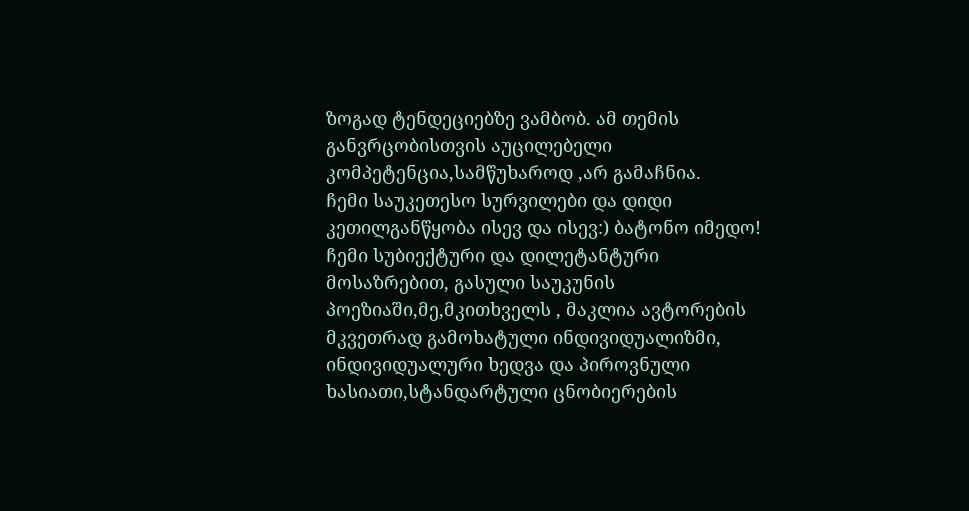ზოგად ტენდეციებზე ვამბობ. ამ თემის განვრცობისთვის აუცილებელი კომპეტენცია,სამწუხაროდ ,არ გამაჩნია.
ჩემი საუკეთესო სურვილები და დიდი კეთილგანწყობა ისევ და ისევ:) ბატონო იმედო! ჩემი სუბიექტური და დილეტანტური მოსაზრებით, გასული საუკუნის პოეზიაში,მე,მკითხველს , მაკლია ავტორების მკვეთრად გამოხატული ინდივიდუალიზმი, ინდივიდუალური ხედვა და პიროვნული ხასიათი,სტანდარტული ცნობიერების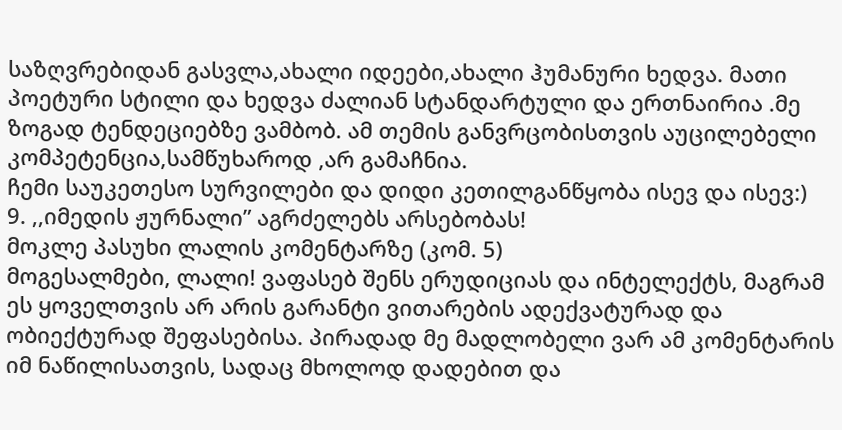საზღვრებიდან გასვლა,ახალი იდეები,ახალი ჰუმანური ხედვა. მათი პოეტური სტილი და ხედვა ძალიან სტანდარტული და ერთნაირია .მე ზოგად ტენდეციებზე ვამბობ. ამ თემის განვრცობისთვის აუცილებელი კომპეტენცია,სამწუხაროდ ,არ გამაჩნია.
ჩემი საუკეთესო სურვილები და დიდი კეთილგანწყობა ისევ და ისევ:)
9. ,,იმედის ჟურნალი” აგრძელებს არსებობას!
მოკლე პასუხი ლალის კომენტარზე (კომ. 5)
მოგესალმები, ლალი! ვაფასებ შენს ერუდიციას და ინტელექტს, მაგრამ ეს ყოველთვის არ არის გარანტი ვითარების ადექვატურად და ობიექტურად შეფასებისა. პირადად მე მადლობელი ვარ ამ კომენტარის იმ ნაწილისათვის, სადაც მხოლოდ დადებით და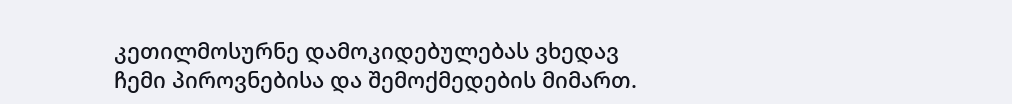კეთილმოსურნე დამოკიდებულებას ვხედავ ჩემი პიროვნებისა და შემოქმედების მიმართ.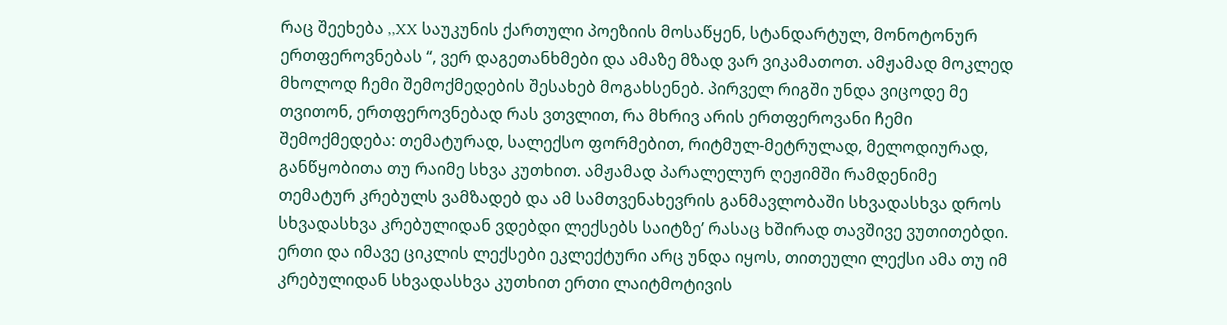რაც შეეხება ,,XX საუკუნის ქართული პოეზიის მოსაწყენ, სტანდარტულ, მონოტონურ ერთფეროვნებას “, ვერ დაგეთანხმები და ამაზე მზად ვარ ვიკამათოთ. ამჟამად მოკლედ მხოლოდ ჩემი შემოქმედების შესახებ მოგახსენებ. პირველ რიგში უნდა ვიცოდე მე თვითონ, ერთფეროვნებად რას ვთვლით, რა მხრივ არის ერთფეროვანი ჩემი შემოქმედება: თემატურად, სალექსო ფორმებით, რიტმულ-მეტრულად, მელოდიურად, განწყობითა თუ რაიმე სხვა კუთხით. ამჟამად პარალელურ ღეჟიმში რამდენიმე თემატურ კრებულს ვამზადებ და ამ სამთვენახევრის განმავლობაში სხვადასხვა დროს სხვადასხვა კრებულიდან ვდებდი ლექსებს საიტზე’ რასაც ხშირად თავშივე ვუთითებდი. ერთი და იმავე ციკლის ლექსები ეკლექტური არც უნდა იყოს, თითეული ლექსი ამა თუ იმ კრებულიდან სხვადასხვა კუთხით ერთი ლაიტმოტივის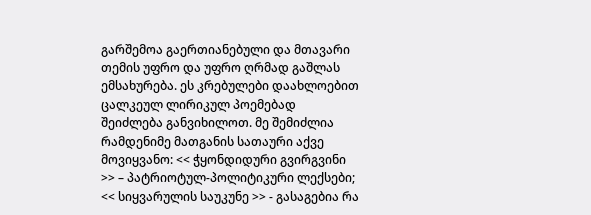გარშემოა გაერთიანებული და მთავარი თემის უფრო და უფრო ღრმად გაშლას ემსახურება. ეს კრებულები დაახლოებით ცალკეულ ლირიკულ პოემებად შეიძლება განვიხილოთ. მე შემიძლია რამდენიმე მათგანის სათაური აქვე მოვიყვანო: << ჭყონდიდური გვირგვინი >> – პატრიოტულ-პოლიტიკური ლექსები; << სიყვარულის საუკუნე >> - გასაგებია რა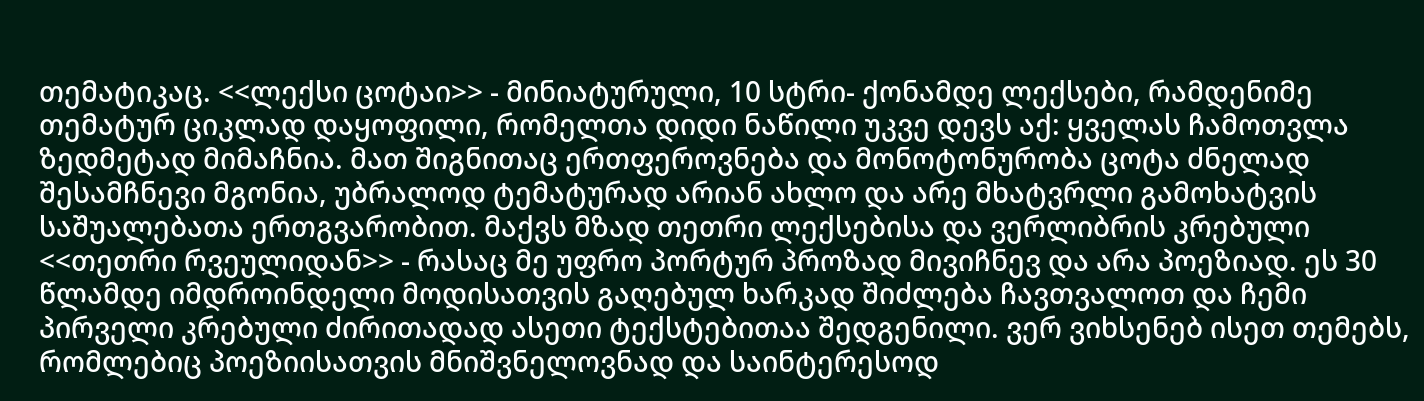თემატიკაც. <<ლექსი ცოტაი>> - მინიატურული, 10 სტრი- ქონამდე ლექსები, რამდენიმე თემატურ ციკლად დაყოფილი, რომელთა დიდი ნაწილი უკვე დევს აქ: ყველას ჩამოთვლა ზედმეტად მიმაჩნია. მათ შიგნითაც ერთფეროვნება და მონოტონურობა ცოტა ძნელად შესამჩნევი მგონია, უბრალოდ ტემატურად არიან ახლო და არე მხატვრლი გამოხატვის საშუალებათა ერთგვარობით. მაქვს მზად თეთრი ლექსებისა და ვერლიბრის კრებული <<თეთრი რვეულიდან>> - რასაც მე უფრო პორტურ პროზად მივიჩნევ და არა პოეზიად. ეს 30 წლამდე იმდროინდელი მოდისათვის გაღებულ ხარკად შიძლება ჩავთვალოთ და ჩემი პირველი კრებული ძირითადად ასეთი ტექსტებითაა შედგენილი. ვერ ვიხსენებ ისეთ თემებს, რომლებიც პოეზიისათვის მნიშვნელოვნად და საინტერესოდ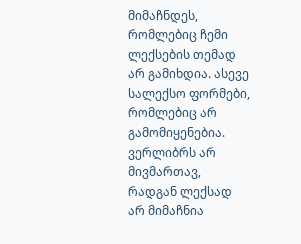მიმაჩნდეს, რომლებიც ჩემი ლექსების თემად არ გამიხდია. ასევე სალექსო ფორმები, რომლებიც არ გამომიყენებია. ვერლიბრს არ მივმართავ, რადგან ლექსად არ მიმაჩნია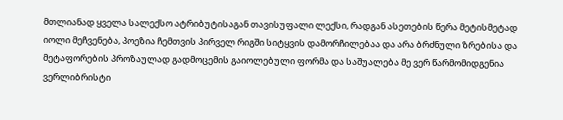მთლიანად ყველა სალექსო ატრიბუტისაგან თავისუფალი ლექსი, რადგან ასეთების წერა მეტისმეტად იოლი მეჩვენება, პოეზია ჩემთვის პირველ რიგში სიტყვის დამორჩილებაა და არა ბრძნული ზრებისა და მეტაფორების პროზაულად გადმოცემის გაიოლებული ფორმა და საშუალება მე ვერ წარმომიდგენია ვერლიბრისტი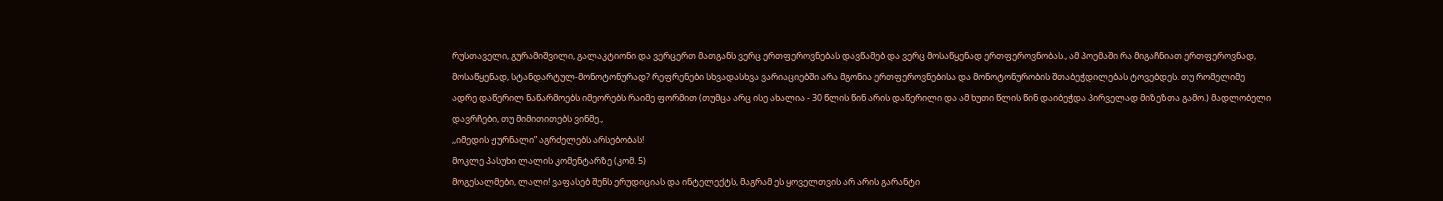რუსთაველი, გურამიშვილი, გალაკტიონი და ვერცერთ მათგანს ვერც ერთფეროვნებას დავწამებ და ვერც მოსაწყენად ერთფეროვნობას., ამ პოემაში რა მიგაჩნიათ ერთფეროვნად, მოსაწყენად, სტანდარტულ-მონოტონურად? რეფრენები სხვადასხვა ვარიაციებში არა მგონია ერთფეროვნებისა და მონოტონურობის შთაბეჭდილებას ტოვებდეს. თუ რომელიმე ადრე დაწერილ ნაწარმოებს იმეორებს რაიმე ფორმით (თუმცა არც ისე ახალია - 30 წლის წინ არის დაწერილი და ამ ხუთი წლის წინ დაიბეჭდა პირველად მიზეზთა გამო.) მადლობელი დავრჩები, თუ მიმითითებს ვინმე.,
,,იმედის ჟურნალი” აგრძელებს არსებობას!
მოკლე პასუხი ლალის კომენტარზე (კომ. 5)
მოგესალმები, ლალი! ვაფასებ შენს ერუდიციას და ინტელექტს, მაგრამ ეს ყოველთვის არ არის გარანტი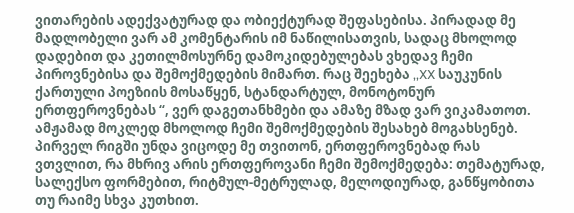ვითარების ადექვატურად და ობიექტურად შეფასებისა. პირადად მე მადლობელი ვარ ამ კომენტარის იმ ნაწილისათვის, სადაც მხოლოდ დადებით და კეთილმოსურნე დამოკიდებულებას ვხედავ ჩემი პიროვნებისა და შემოქმედების მიმართ. რაც შეეხება ,,XX საუკუნის ქართული პოეზიის მოსაწყენ, სტანდარტულ, მონოტონურ ერთფეროვნებას “, ვერ დაგეთანხმები და ამაზე მზად ვარ ვიკამათოთ. ამჟამად მოკლედ მხოლოდ ჩემი შემოქმედების შესახებ მოგახსენებ. პირველ რიგში უნდა ვიცოდე მე თვითონ, ერთფეროვნებად რას ვთვლით, რა მხრივ არის ერთფეროვანი ჩემი შემოქმედება: თემატურად, სალექსო ფორმებით, რიტმულ-მეტრულად, მელოდიურად, განწყობითა თუ რაიმე სხვა კუთხით.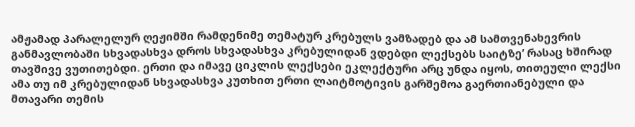ამჟამად პარალელურ ღეჟიმში რამდენიმე თემატურ კრებულს ვამზადებ და ამ სამთვენახევრის განმავლობაში სხვადასხვა დროს სხვადასხვა კრებულიდან ვდებდი ლექსებს საიტზე’ რასაც ხშირად თავშივე ვუთითებდი. ერთი და იმავე ციკლის ლექსები ეკლექტური არც უნდა იყოს, თითეული ლექსი ამა თუ იმ კრებულიდან სხვადასხვა კუთხით ერთი ლაიტმოტივის გარშემოა გაერთიანებული და მთავარი თემის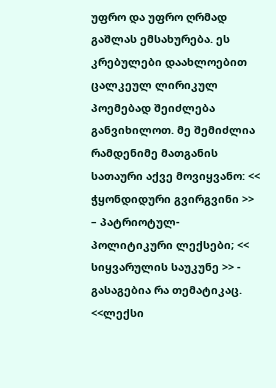უფრო და უფრო ღრმად გაშლას ემსახურება. ეს კრებულები დაახლოებით ცალკეულ ლირიკულ პოემებად შეიძლება განვიხილოთ. მე შემიძლია რამდენიმე მათგანის სათაური აქვე მოვიყვანო: << ჭყონდიდური გვირგვინი >> – პატრიოტულ-პოლიტიკური ლექსები; << სიყვარულის საუკუნე >> - გასაგებია რა თემატიკაც. <<ლექსი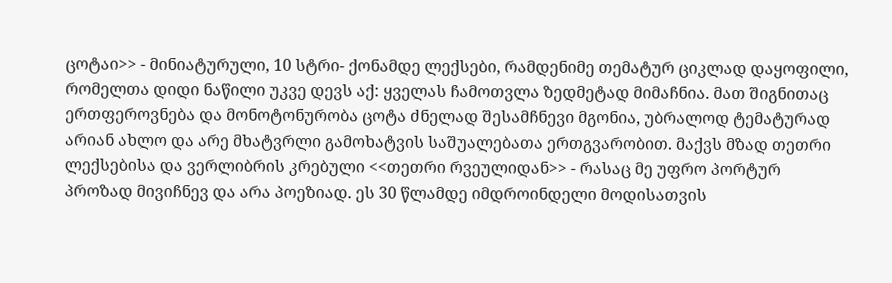ცოტაი>> - მინიატურული, 10 სტრი- ქონამდე ლექსები, რამდენიმე თემატურ ციკლად დაყოფილი, რომელთა დიდი ნაწილი უკვე დევს აქ: ყველას ჩამოთვლა ზედმეტად მიმაჩნია. მათ შიგნითაც ერთფეროვნება და მონოტონურობა ცოტა ძნელად შესამჩნევი მგონია, უბრალოდ ტემატურად არიან ახლო და არე მხატვრლი გამოხატვის საშუალებათა ერთგვარობით. მაქვს მზად თეთრი ლექსებისა და ვერლიბრის კრებული <<თეთრი რვეულიდან>> - რასაც მე უფრო პორტურ პროზად მივიჩნევ და არა პოეზიად. ეს 30 წლამდე იმდროინდელი მოდისათვის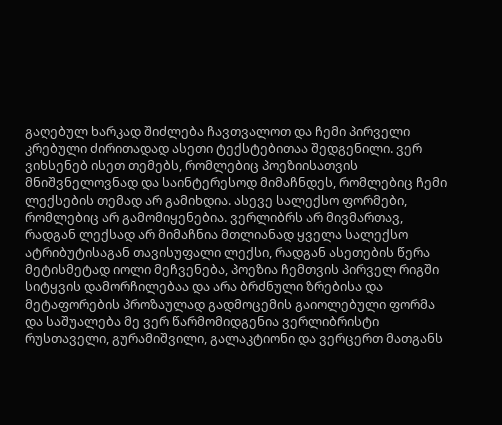გაღებულ ხარკად შიძლება ჩავთვალოთ და ჩემი პირველი კრებული ძირითადად ასეთი ტექსტებითაა შედგენილი. ვერ ვიხსენებ ისეთ თემებს, რომლებიც პოეზიისათვის მნიშვნელოვნად და საინტერესოდ მიმაჩნდეს, რომლებიც ჩემი ლექსების თემად არ გამიხდია. ასევე სალექსო ფორმები, რომლებიც არ გამომიყენებია. ვერლიბრს არ მივმართავ, რადგან ლექსად არ მიმაჩნია მთლიანად ყველა სალექსო ატრიბუტისაგან თავისუფალი ლექსი, რადგან ასეთების წერა მეტისმეტად იოლი მეჩვენება, პოეზია ჩემთვის პირველ რიგში სიტყვის დამორჩილებაა და არა ბრძნული ზრებისა და მეტაფორების პროზაულად გადმოცემის გაიოლებული ფორმა და საშუალება მე ვერ წარმომიდგენია ვერლიბრისტი რუსთაველი, გურამიშვილი, გალაკტიონი და ვერცერთ მათგანს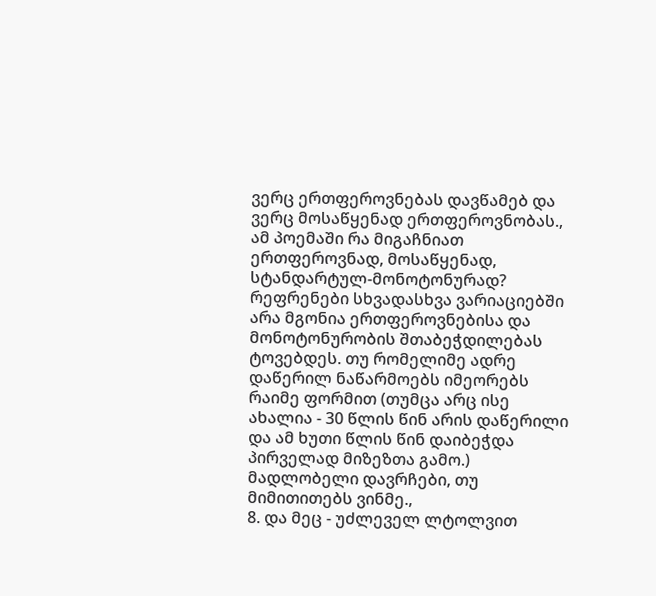ვერც ერთფეროვნებას დავწამებ და ვერც მოსაწყენად ერთფეროვნობას., ამ პოემაში რა მიგაჩნიათ ერთფეროვნად, მოსაწყენად, სტანდარტულ-მონოტონურად? რეფრენები სხვადასხვა ვარიაციებში არა მგონია ერთფეროვნებისა და მონოტონურობის შთაბეჭდილებას ტოვებდეს. თუ რომელიმე ადრე დაწერილ ნაწარმოებს იმეორებს რაიმე ფორმით (თუმცა არც ისე ახალია - 30 წლის წინ არის დაწერილი და ამ ხუთი წლის წინ დაიბეჭდა პირველად მიზეზთა გამო.) მადლობელი დავრჩები, თუ მიმითითებს ვინმე.,
8. და მეც - უძლეველ ლტოლვით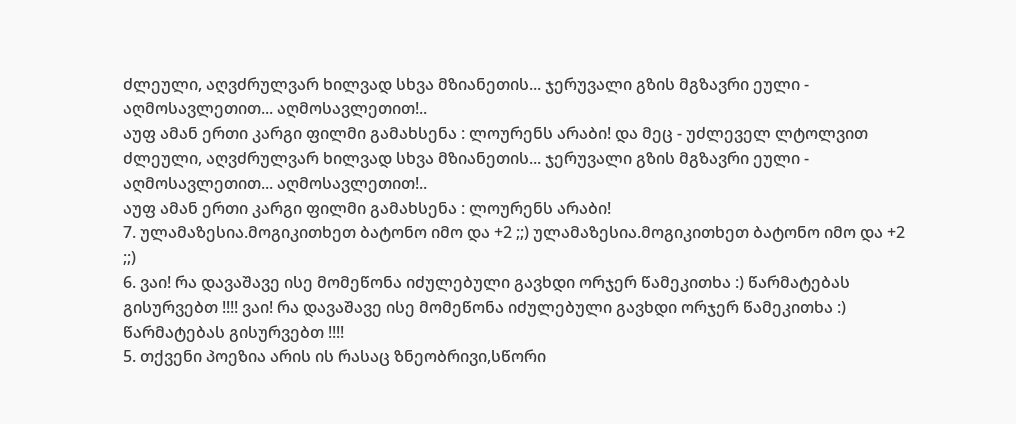ძლეული, აღვძრულვარ ხილვად სხვა მზიანეთის... ჯერუვალი გზის მგზავრი ეული - აღმოსავლეთით... აღმოსავლეთით!..
აუფ ამან ერთი კარგი ფილმი გამახსენა : ლოურენს არაბი! და მეც - უძლეველ ლტოლვით ძლეული, აღვძრულვარ ხილვად სხვა მზიანეთის... ჯერუვალი გზის მგზავრი ეული - აღმოსავლეთით... აღმოსავლეთით!..
აუფ ამან ერთი კარგი ფილმი გამახსენა : ლოურენს არაბი!
7. ულამაზესია.მოგიკითხეთ ბატონო იმო და +2 ;;) ულამაზესია.მოგიკითხეთ ბატონო იმო და +2 ;;)
6. ვაი! რა დავაშავე ისე მომეწონა იძულებული გავხდი ორჯერ წამეკითხა :) წარმატებას გისურვებთ !!!! ვაი! რა დავაშავე ისე მომეწონა იძულებული გავხდი ორჯერ წამეკითხა :) წარმატებას გისურვებთ !!!!
5. თქვენი პოეზია არის ის რასაც ზნეობრივი,სწორი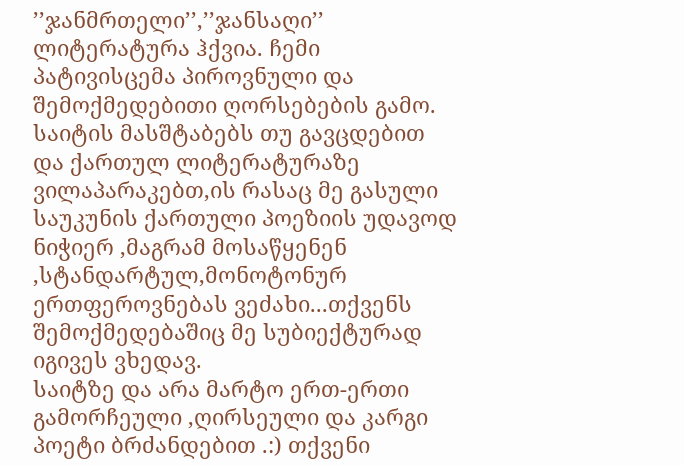’’ჯანმრთელი’’,’’ჯანსაღი’’ ლიტერატურა ჰქვია. ჩემი პატივისცემა პიროვნული და შემოქმედებითი ღორსებების გამო.
საიტის მასშტაბებს თუ გავცდებით და ქართულ ლიტერატურაზე ვილაპარაკებთ,ის რასაც მე გასული საუკუნის ქართული პოეზიის უდავოდ ნიჭიერ ,მაგრამ მოსაწყენენ ,სტანდარტულ,მონოტონურ ერთფეროვნებას ვეძახი...თქვენს შემოქმედებაშიც მე სუბიექტურად იგივეს ვხედავ.
საიტზე და არა მარტო ერთ-ერთი გამორჩეული ,ღირსეული და კარგი პოეტი ბრძანდებით .:) თქვენი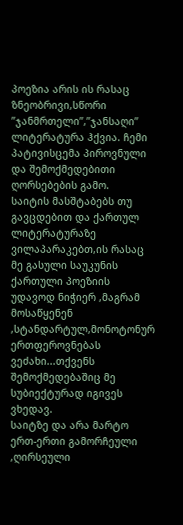პოეზია არის ის რასაც ზნეობრივი,სწორი ’’ჯანმრთელი’’,’’ჯანსაღი’’ ლიტერატურა ჰქვია. ჩემი პატივისცემა პიროვნული და შემოქმედებითი ღორსებების გამო.
საიტის მასშტაბებს თუ გავცდებით და ქართულ ლიტერატურაზე ვილაპარაკებთ,ის რასაც მე გასული საუკუნის ქართული პოეზიის უდავოდ ნიჭიერ ,მაგრამ მოსაწყენენ ,სტანდარტულ,მონოტონურ ერთფეროვნებას ვეძახი...თქვენს შემოქმედებაშიც მე სუბიექტურად იგივეს ვხედავ.
საიტზე და არა მარტო ერთ-ერთი გამორჩეული ,ღირსეული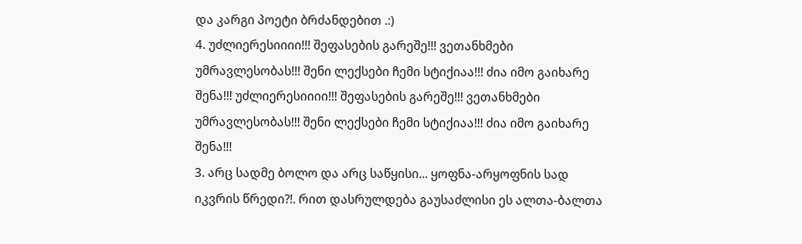და კარგი პოეტი ბრძანდებით .:)
4. უძლიერესიიიი!!! შეფასების გარეშე!!! ვეთანხმები უმრავლესობას!!! შენი ლექსები ჩემი სტიქიაა!!! ძია იმო გაიხარე შენა!!! უძლიერესიიიი!!! შეფასების გარეშე!!! ვეთანხმები უმრავლესობას!!! შენი ლექსები ჩემი სტიქიაა!!! ძია იმო გაიხარე შენა!!!
3. არც სადმე ბოლო და არც საწყისი... ყოფნა-არყოფნის სად იკვრის წრედი?!. რით დასრულდება გაუსაძლისი ეს ალთა-ბალთა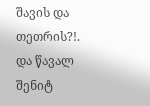შავის და თეთრის?!.
და წავალ შენიტ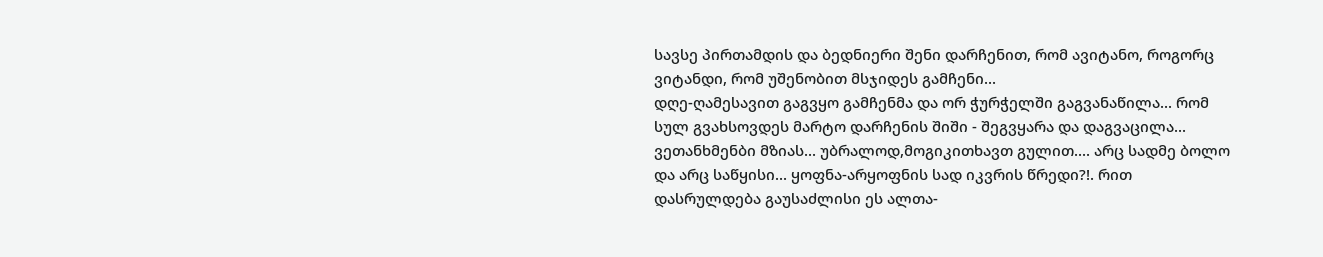სავსე პირთამდის და ბედნიერი შენი დარჩენით, რომ ავიტანო, როგორც ვიტანდი, რომ უშენობით მსჯიდეს გამჩენი...
დღე-ღამესავით გაგვყო გამჩენმა და ორ ჭურჭელში გაგვანაწილა... რომ სულ გვახსოვდეს მარტო დარჩენის შიში - შეგვყარა და დაგვაცილა...
ვეთანხმენბი მზიას... უბრალოდ,მოგიკითხავთ გულით.... არც სადმე ბოლო და არც საწყისი... ყოფნა-არყოფნის სად იკვრის წრედი?!. რით დასრულდება გაუსაძლისი ეს ალთა-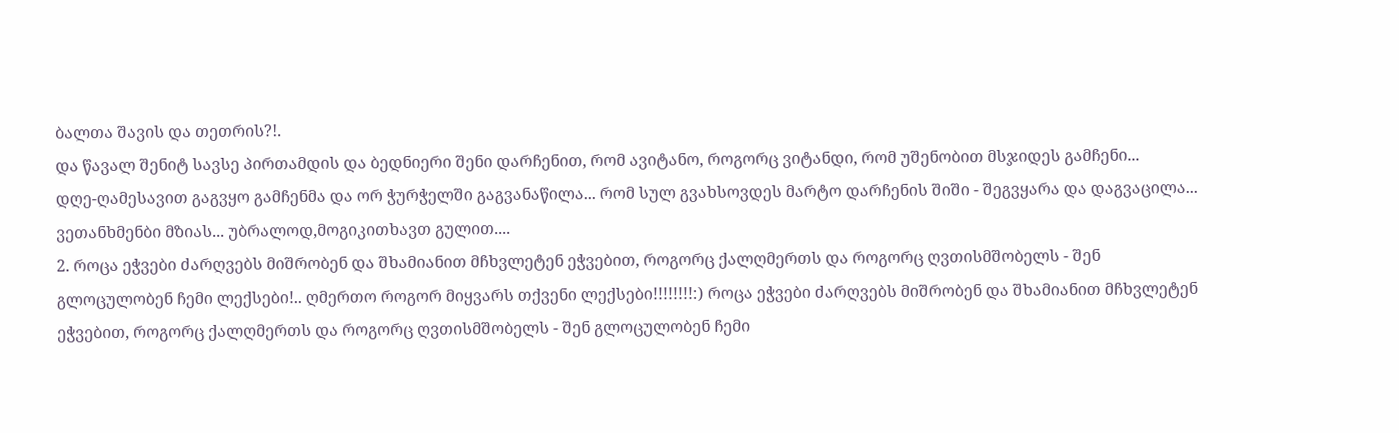ბალთა შავის და თეთრის?!.
და წავალ შენიტ სავსე პირთამდის და ბედნიერი შენი დარჩენით, რომ ავიტანო, როგორც ვიტანდი, რომ უშენობით მსჯიდეს გამჩენი...
დღე-ღამესავით გაგვყო გამჩენმა და ორ ჭურჭელში გაგვანაწილა... რომ სულ გვახსოვდეს მარტო დარჩენის შიში - შეგვყარა და დაგვაცილა...
ვეთანხმენბი მზიას... უბრალოდ,მოგიკითხავთ გულით....
2. როცა ეჭვები ძარღვებს მიშრობენ და შხამიანით მჩხვლეტენ ეჭვებით, როგორც ქალღმერთს და როგორც ღვთისმშობელს - შენ გლოცულობენ ჩემი ლექსები!.. ღმერთო როგორ მიყვარს თქვენი ლექსები!!!!!!!!:) როცა ეჭვები ძარღვებს მიშრობენ და შხამიანით მჩხვლეტენ ეჭვებით, როგორც ქალღმერთს და როგორც ღვთისმშობელს - შენ გლოცულობენ ჩემი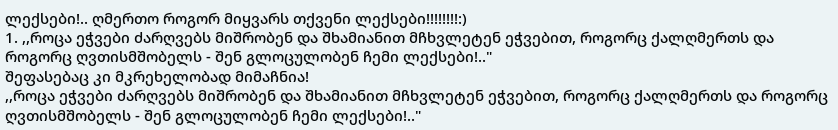ლექსები!.. ღმერთო როგორ მიყვარს თქვენი ლექსები!!!!!!!!:)
1. ,,როცა ეჭვები ძარღვებს მიშრობენ და შხამიანით მჩხვლეტენ ეჭვებით, როგორც ქალღმერთს და როგორც ღვთისმშობელს - შენ გლოცულობენ ჩემი ლექსები!.."
შეფასებაც კი მკრეხელობად მიმაჩნია!
,,როცა ეჭვები ძარღვებს მიშრობენ და შხამიანით მჩხვლეტენ ეჭვებით, როგორც ქალღმერთს და როგორც ღვთისმშობელს - შენ გლოცულობენ ჩემი ლექსები!.."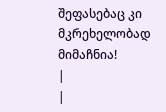შეფასებაც კი მკრეხელობად მიმაჩნია!
|
|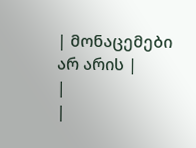| მონაცემები არ არის |
|
|